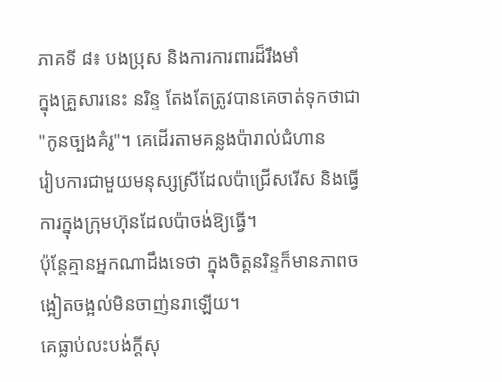ភាគទី ៨៖ បងប្រុស និងការការពារដ៏រឹងមាំ
ក្នុងគ្រួសារនេះ នរិន្ទ តែងតែត្រូវបានគេចាត់ទុកថាជា
"កូនច្បងគំរូ"។ គេដើរតាមគន្លងប៉ារាល់ជំហាន
រៀបការជាមួយមនុស្សស្រីដែលប៉ាជ្រើសរើស និងធ្វើការក្នុងក្រុមហ៊ុនដែលប៉ាចង់ឱ្យធ្វើ។
ប៉ុន្តែគ្មានអ្នកណាដឹងទេថា ក្នុងចិត្តនរិន្ទក៏មានភាពចង្អៀតចង្អល់មិនចាញ់នរាឡើយ។
គេធ្លាប់លះបង់ក្ដីសុ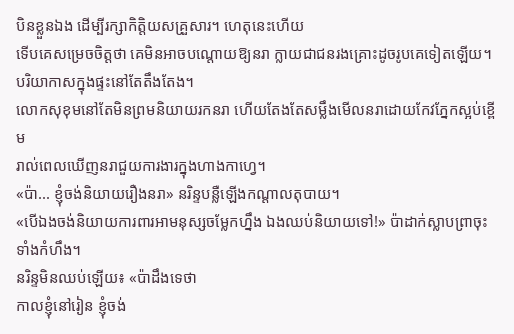បិនខ្លួនឯង ដើម្បីរក្សាកិត្តិយសគ្រួសារ។ ហេតុនេះហើយ
ទើបគេសម្រេចចិត្តថា គេមិនអាចបណ្ដោយឱ្យនរា ក្លាយជាជនរងគ្រោះដូចរូបគេទៀតឡើយ។
បរិយាកាសក្នុងផ្ទះនៅតែតឹងតែង។
លោកសុខុមនៅតែមិនព្រមនិយាយរកនរា ហើយតែងតែសម្លឹងមើលនរាដោយកែវភ្នែកស្អប់ខ្ពើម
រាល់ពេលឃើញនរាជួយការងារក្នុងហាងកាហ្វេ។
«ប៉ា... ខ្ញុំចង់និយាយរឿងនរា» នរិន្ទបន្លឺឡើងកណ្ដាលតុបាយ។
«បើឯងចង់និយាយការពារអាមនុស្សចម្លែកហ្នឹង ឯងឈប់និយាយទៅ!» ប៉ាដាក់ស្លាបព្រាចុះទាំងកំហឹង។
នរិន្ទមិនឈប់ឡើយ៖ «ប៉ាដឹងទេថា
កាលខ្ញុំនៅរៀន ខ្ញុំចង់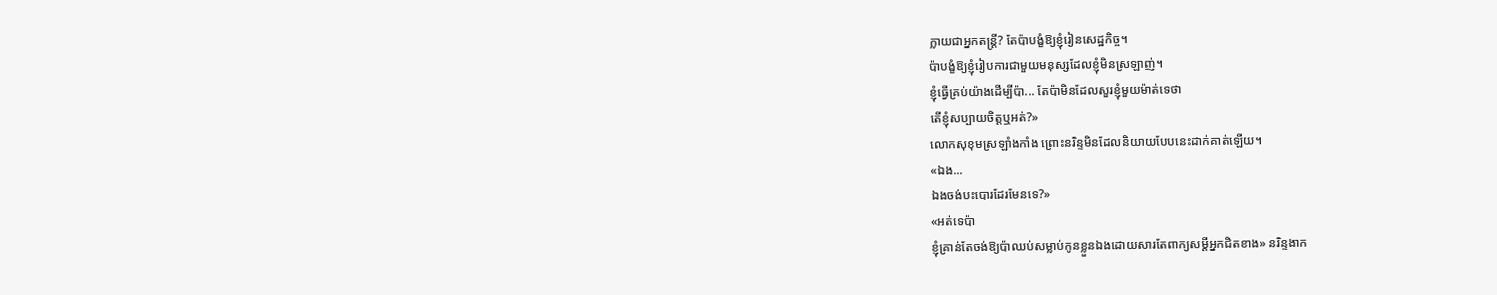ក្លាយជាអ្នកតន្ត្រី? តែប៉ាបង្ខំឱ្យខ្ញុំរៀនសេដ្ឋកិច្ច។
ប៉ាបង្ខំឱ្យខ្ញុំរៀបការជាមួយមនុស្សដែលខ្ញុំមិនស្រឡាញ់។
ខ្ញុំធ្វើគ្រប់យ៉ាងដើម្បីប៉ា... តែប៉ាមិនដែលសួរខ្ញុំមួយម៉ាត់ទេថា
តើខ្ញុំសប្បាយចិត្តឬអត់?»
លោកសុខុមស្រឡាំងកាំង ព្រោះនរិន្ទមិនដែលនិយាយបែបនេះដាក់គាត់ឡើយ។
«ឯង...
ឯងចង់បះបោរដែរមែនទេ?»
«អត់ទេប៉ា
ខ្ញុំគ្រាន់តែចង់ឱ្យប៉ាឈប់សម្លាប់កូនខ្លួនឯងដោយសារតែពាក្យសម្ដីអ្នកជិតខាង» នរិន្ទងាក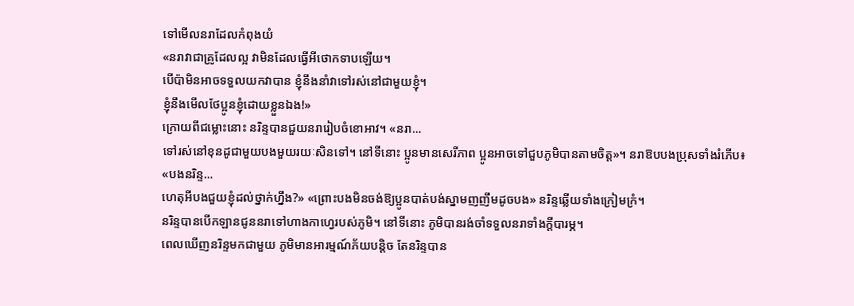ទៅមើលនរាដែលកំពុងយំ
«នរាវាជាគ្រូដែលល្អ វាមិនដែលធ្វើអីថោកទាបឡើយ។
បើប៉ាមិនអាចទទួលយកវាបាន ខ្ញុំនឹងនាំវាទៅរស់នៅជាមួយខ្ញុំ។
ខ្ញុំនឹងមើលថែប្អូនខ្ញុំដោយខ្លួនឯង!»
ក្រោយពីជម្លោះនោះ នរិន្ទបានជួយនរារៀបចំខោអាវ។ «នរា...
ទៅរស់នៅខុនដូជាមួយបងមួយរយៈសិនទៅ។ នៅទីនោះ ប្អូនមានសេរីភាព ប្អូនអាចទៅជួបភូមិបានតាមចិត្ត»។ នរាឱបបងប្រុសទាំងរំភើប៖
«បងនរិន្ទ...
ហេតុអីបងជួយខ្ញុំដល់ថ្នាក់ហ្នឹង?» «ព្រោះបងមិនចង់ឱ្យប្អូនបាត់បង់ស្នាមញញឹមដូចបង» នរិន្ទឆ្លើយទាំងក្រៀមក្រំ។
នរិន្ទបានបើកឡានជូននរាទៅហាងកាហ្វេរបស់ភូមិ។ នៅទីនោះ ភូមិបានរង់ចាំទទួលនរាទាំងក្ដីបារម្ភ។
ពេលឃើញនរិន្ទមកជាមួយ ភូមិមានអារម្មណ៍ភ័យបន្តិច តែនរិន្ទបាន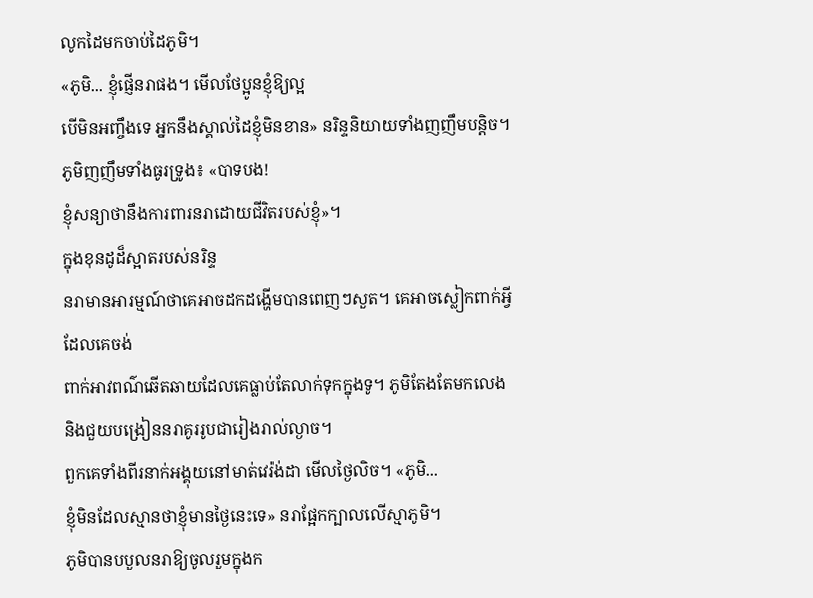លូកដៃមកចាប់ដៃភូមិ។
«ភូមិ... ខ្ញុំផ្ញើនរាផង។ មើលថែប្អូនខ្ញុំឱ្យល្អ
បើមិនអញ្ចឹងទេ អ្នកនឹងស្គាល់ដៃខ្ញុំមិនខាន» នរិន្ទនិយាយទាំងញញឹមបន្តិច។
ភូមិញញឹមទាំងធូរទ្រូង៖ «បាទបង!
ខ្ញុំសន្យាថានឹងការពារនរាដោយជីវិតរបស់ខ្ញុំ»។
ក្នុងខុនដូដ៏ស្អាតរបស់នរិន្ទ
នរាមានអារម្មណ៍ថាគេអាចដកដង្ហើមបានពេញៗសួត។ គេអាចស្លៀកពាក់អ្វីដែលគេចង់
ពាក់អាវពណ៌ឆើតឆាយដែលគេធ្លាប់តែលាក់ទុកក្នុងទូ។ ភូមិតែងតែមកលេង
និងជួយបង្រៀននរាគូររូបជារៀងរាល់ល្ងាច។
ពួកគេទាំងពីរនាក់អង្គុយនៅមាត់វេរ៉ង់ដា មើលថ្ងៃលិច។ «ភូមិ...
ខ្ញុំមិនដែលស្មានថាខ្ញុំមានថ្ងៃនេះទេ» នរាផ្អែកក្បាលលើស្មាភូមិ។
ភូមិបានបបួលនរាឱ្យចូលរួមក្នុងក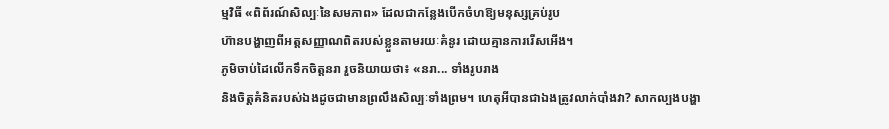ម្មវិធី «ពិព័រណ៍សិល្បៈនៃសមភាព» ដែលជាកន្លែងបើកចំហឱ្យមនុស្សគ្រប់រូប
ហ៊ានបង្ហាញពីអត្តសញ្ញាណពិតរបស់ខ្លួនតាមរយៈគំនូរ ដោយគ្មានការរើសអើង។
ភូមិចាប់ដៃលើកទឹកចិត្តនរា រួចនិយាយថា៖ «នរា... ទាំងរូបរាង
និងចិត្តគំនិតរបស់ឯងដូចជាមានព្រលឹងសិល្បៈទាំងព្រម។ ហេតុអីបានជាឯងត្រូវលាក់បាំងវា? សាកល្បងបង្ហា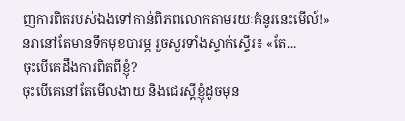ញការពិតរបស់ឯងទៅកាន់ពិភពលោកតាមរយៈគំនូរនេះមើល៍!»
នរានៅតែមានទឹកមុខបារម្ភ រួចសួរទាំងស្ទាក់ស្ទើរ៖ «តែ...
ចុះបើគេដឹងការពិតពីខ្ញុំ?
ចុះបើគេនៅតែមើលងាយ និងជេរស្ដីខ្ញុំដូចមុន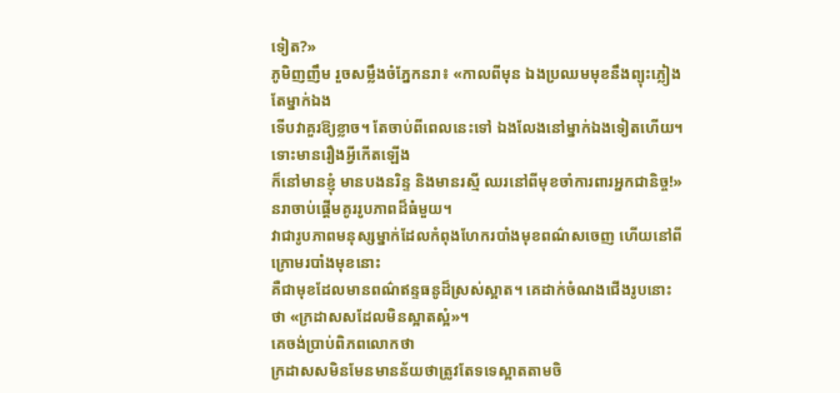ទៀត?»
ភូមិញញឹម រួចសម្លឹងចំភ្នែកនរា៖ «កាលពីមុន ឯងប្រឈមមុខនឹងព្យុះភ្លៀងតែម្នាក់ឯង
ទើបវាគួរឱ្យខ្លាច។ តែចាប់ពីពេលនេះទៅ ឯងលែងនៅម្នាក់ឯងទៀតហើយ។ ទោះមានរឿងអ្វីកើតឡើង
ក៏នៅមានខ្ញុំ មានបងនរិន្ទ និងមានរស្មី ឈរនៅពីមុខចាំការពារអ្នកជានិច្ច!»
នរាចាប់ផ្ដើមគូររូបភាពដ៏ធំមួយ។
វាជារូបភាពមនុស្សម្នាក់ដែលកំពុងហែករបាំងមុខពណ៌សចេញ ហើយនៅពីក្រោមរបាំងមុខនោះ
គឺជាមុខដែលមានពណ៌ឥន្ទធនូដ៏ស្រស់ស្អាត។ គេដាក់ចំណងជើងរូបនោះថា «ក្រដាសសដែលមិនស្អាតស្អំ»។
គេចង់ប្រាប់ពិភពលោកថា
ក្រដាសសមិនមែនមានន័យថាត្រូវតែទទេស្អាតតាមចិ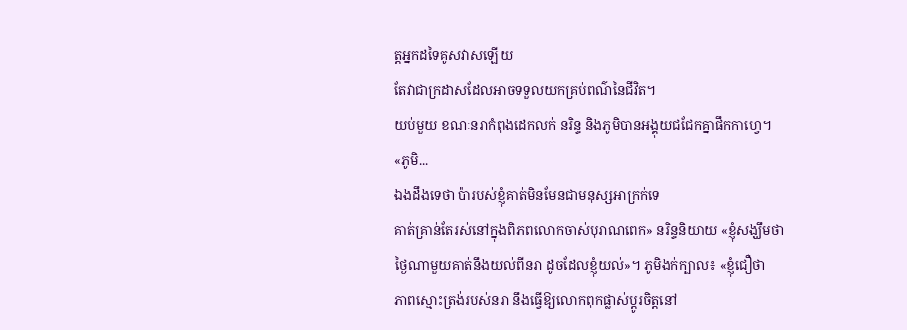ត្តអ្នកដទៃគូសវាសឡើយ
តែវាជាក្រដាសដែលអាចទទួលយកគ្រប់ពណ៌នៃជីវិត។
យប់មួយ ខណៈនរាកំពុងដេកលក់ នរិន្ទ និងភូមិបានអង្គុយជជែកគ្នាផឹកកាហ្វេ។
«ភូមិ...
ឯងដឹងទេថា ប៉ារបស់ខ្ញុំគាត់មិនមែនជាមនុស្សអាក្រក់ទេ
គាត់គ្រាន់តែរស់នៅក្នុងពិភពលោកចាស់បុរាណពេក» នរិន្ទនិយាយ «ខ្ញុំសង្ឃឹមថា
ថ្ងៃណាមួយគាត់នឹងយល់ពីនរា ដូចដែលខ្ញុំយល់»។ ភូមិងក់ក្បាល៖ «ខ្ញុំជឿថា
ភាពស្មោះត្រង់របស់នរា នឹងធ្វើឱ្យលោកពុកផ្លាស់ប្តូរចិត្តនៅ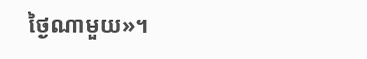ថ្ងៃណាមួយ»។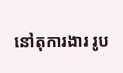នៅតុការងារ រូប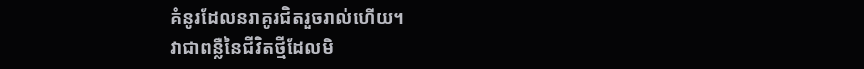គំនូរដែលនរាគូរជិតរួចរាល់ហើយ។
វាជាពន្លឺនៃជីវិតថ្មីដែលមិ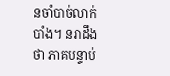នចាំបាច់លាក់បាំង។ នរាដឹងថា ភាគបន្ទាប់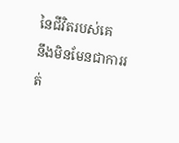នៃជីវិតរបស់គេ
នឹងមិនមែនជាការរត់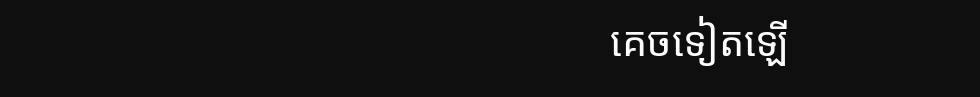គេចទៀតឡើ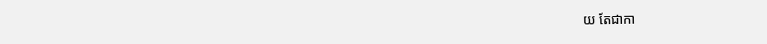យ តែជាកា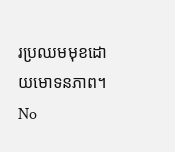រប្រឈមមុខដោយមោទនភាព។
No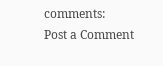comments:
Post a Comment